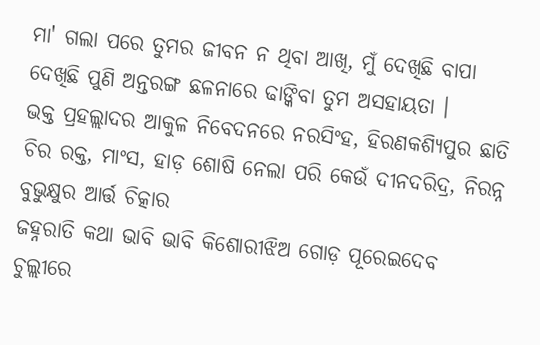ମା' ଗଲା ପରେ ତୁମର ଜୀବନ ନ ଥିବା ଆଖି, ମୁଁ ଦେଖିଛି ବାପା ଦେଖିଛି ପୁଣି ଅନ୍ତରଙ୍ଗ ଛଳନାରେ ଢାଙ୍କିବା ତୁମ ଅସହାୟତା ।
ଭକ୍ତ ପ୍ରହଲ୍ଲାଦର ଆକୁଳ ନିବେଦନରେ ନରସିଂହ, ହିରଣକଶ୍ୟିପୁର ଛାତି ଚିର ରକ୍ତ, ମାଂସ, ହାଡ଼ ଶୋଷି ନେଲା ପରି କେଉଁ ଦୀନଦରିଦ୍ର, ନିରନ୍ନ ବୁଭୁକ୍ଷୁର ଆର୍ତ୍ତ ଚିତ୍କାର
ଜହ୍ନରାତି କଥା ଭାବି ଭାବି କିଶୋରୀଝିଅ ଗୋଡ଼ ପୂରେଇଦେବ ଚୁଲ୍ଲୀରେ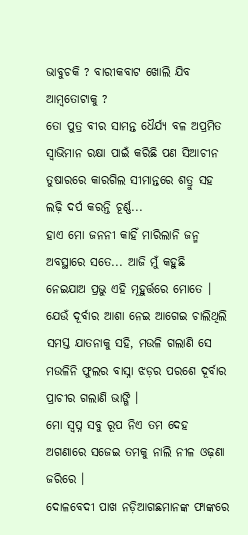ଭାବୁଚକି ? ବାରୀକବାଟ ଖୋଲି ଯିବ ଆମ୍ବତୋଟାକୁ ?
ତୋ ପୁତ୍ର ବୀର ସାମନ୍ତ ଧୈର୍ଯ୍ୟ ବଳ ଅପ୍ରମିତ ସ୍ୱାଭିମାନ ରକ୍ଷା ପାଇଁ କରିଛି ପଣ ସିଆଚୀନ ତୁଷାରରେ କାରଗିଲ ସୀମାନ୍ତରେ ଶତ୍ରୁ ସହ ଲଢ଼ି ଦର୍ପ କରନ୍ତି ଚୂର୍ଣ୍ଣ...
ହାଏ ମୋ ଜନନୀ କାହିଁ ମାରିଲାନି ଜନ୍ମ ଅବସ୍ଥାରେ ସତେ... ଆଜି ମୁଁ କହୁଛି ନେଇଯାଅ ପ୍ରଭୁ ଏହି ମୂହୁର୍ତ୍ତରେ ମୋତେ ।
ଯେଉଁ ଦୂର୍ବାର ଆଶା ନେଇ ଆଗେଇ ଚାଲିଥିଲି ସମସ୍ତ ଯାତନାକୁ ସହି, ମଉଳି ଗଲାଣି ସେ ମଉଳିନି ଫୁଲର ବାସ୍ନା ଝଡ଼ର ପରଶେ ଦୂର୍ବାର ପ୍ରାଚୀର ଗଲାଣି ଭାଙ୍ଗି ।
ମୋ ସ୍ୱପ୍ନ ସବୁ ରୂପ ନିଏ ତମ ଦେହ ଅଗଣାରେ ସଜେଇ ତମକୁ ନାଲି ନୀଳ ଓଢ଼ଣା ଜରିରେ ।
ଦୋଳବେଦୀ ପାଖ ନଡ଼ିଆଗଛମାନଙ୍କ ଫାଙ୍କରେ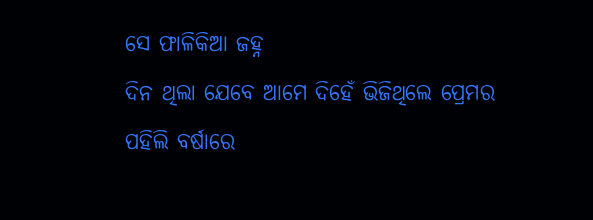ସେ ଫାଳିକିଆ ଜହ୍ନ
ଦିନ ଥିଲା ଯେବେ ଆମେ ଦିହେଁ ଭିଜିଥିଲେ ପ୍ରେମର ପହିଲି ବର୍ଷାରେ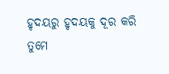ହୃଦୟରୁ ହୃଦୟକୁ ଦୂର କରି ତୁମେ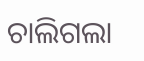ଚାଲିଗଲା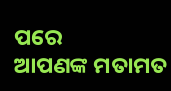ପରେ
ଆପଣଙ୍କ ମତାମତ